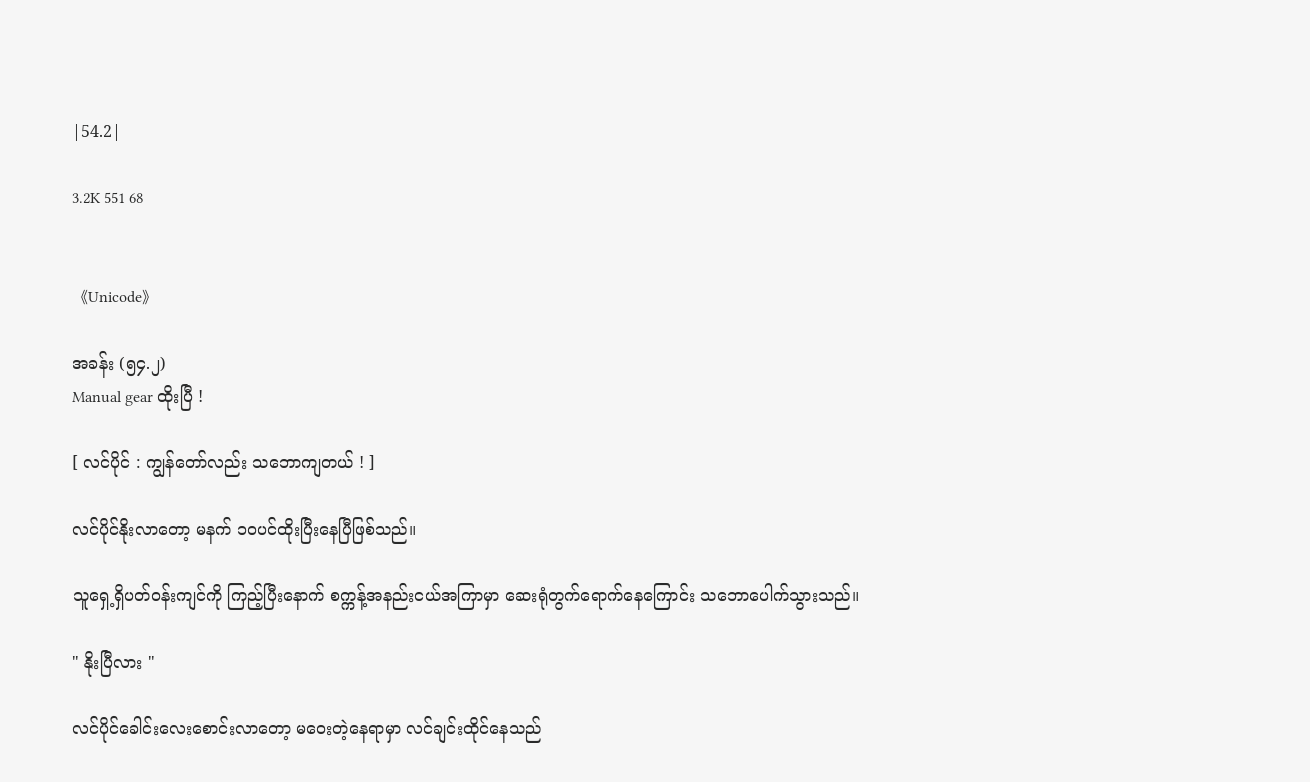|54.2|

3.2K 551 68


《Unicode》

အခန်း (၅၄.၂)
Manual gear ထိုးပြီ !

[ လင်ပိုင် : ကျွန်တော်လည်း သဘောကျတယ် ! ]

လင်ပိုင်နိုးလာတော့ မနက် ၁၀ပင်ထိုးပြီးနေပြီဖြစ်သည်။

သူရှေ့ရှိပတ်ဝန်းကျင်ကို ကြည့်ပြီးနောက် စက္ကန့်အနည်းငယ်အကြာမှာ ဆေးရုံတွက်ရောက်နေကြောင်း သဘောပေါက်သွားသည်။

" နိုးပြီလား "

လင်ပိုင်ခေါင်းလေးစောင်းလာတော့ မဝေးတဲ့နေရာမှာ လင်ချင်းထိုင်နေသည်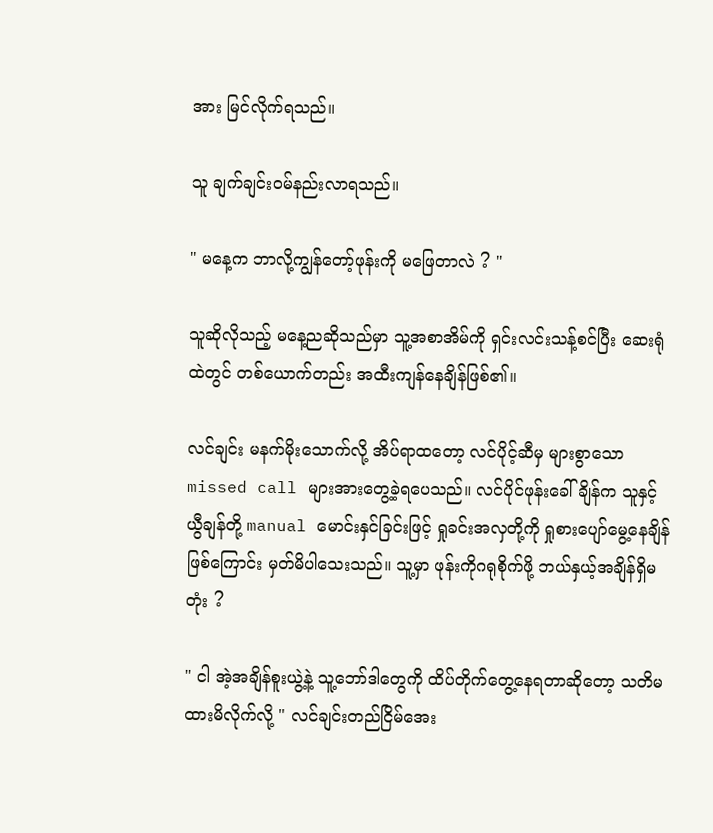အား မြင်လိုက်ရသည်။

သူ ချက်ချင်းဝမ်နည်းလာရသည်။

" မနေ့က ဘာလို့ကျွန်တော့်ဖုန်းကို မဖြေတာလဲ ? "

သူဆိုလိုသည့် မနေ့ညဆိုသည်မှာ သူ့အစာအိမ်ကို ရှင်းလင်းသန့်စင်ပြီး ဆေးရုံထဲတွင် တစ်ယောက်တည်း အထီးကျန်နေချိန်ဖြစ်၏။

လင်ချင်း မနက်မိုးသောက်လို့ အိပ်ရာထတော့ လင်ပိုင့်ဆီမှ များစွာသော missed call များအားတွေ့ခဲ့ရပေသည်။ လင်ပိုင်ဖုန်းခေါ်ချိန်က သူနှင့် ယွီချန်တို့ manual မောင်းနှင်ခြင်းဖြင့် ရှုခင်းအလှတို့ကို ရှုစားပျော်မွေ့နေချိန်ဖြစ်ကြောင်း မှတ်မိပါသေးသည်။ သူ့မှာ ဖုန်းကိုဂရုစိုက်ဖို့ ဘယ်နှယ့်အချိန်ရှိမတုံး ?

" ငါ အဲ့အချိန်စူးယွဲ့နဲ့ သူ့ဘော်ဒါတွေကို ထိပ်တိုက်တွေ့နေရတာဆိုတော့ သတိမထားမိလိုက်လို့ " လင်ချင်းတည်ငြိမ်အေး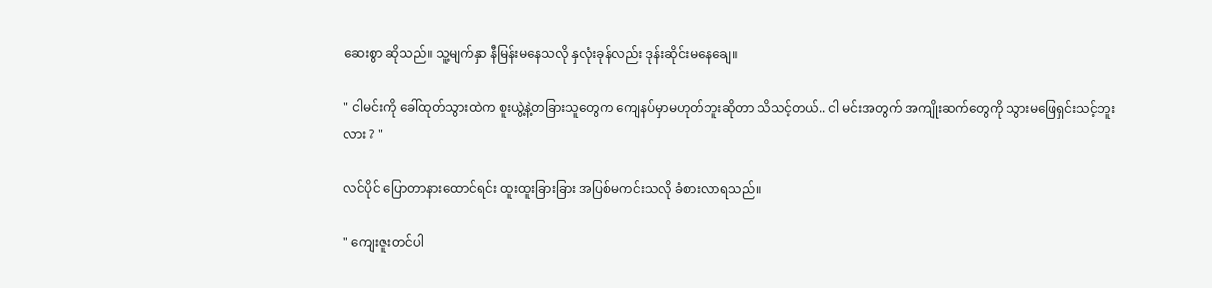ဆေးစွာ ဆိုသည်။ သူ့မျက်နှာ နီမြန်းမနေသလို နှလုံးခုန်လည်း ဒုန်းဆိုင်းမနေချေ။

" ငါမင်းကို ခေါ်ထုတ်သွားထဲက စူးယွဲ့နဲ့တခြားသူတွေက ကျေနပ်မှာမဟုတ်ဘူးဆိုတာ သိသင့်တယ်.. ငါ မင်းအတွက် အကျိုးဆက်တွေကို သွားမဖြေရှင်းသင့်ဘူးလား ? "

လင်ပိုင် ပြောတာနားထောင်ရင်း ထူးထူးခြားခြား အပြစ်မကင်းသလို ခံစားလာရသည်။

" ကျေးဇူးတင်ပါ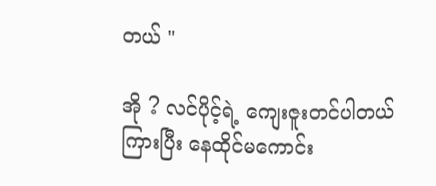တယ် "

အို ? လင်ပိုင့်ရဲ့ ကျေးဇူးတင်ပါတယ် ကြားပြီး နေထိုင်မကောင်း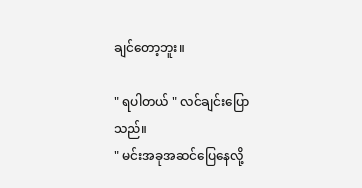ချင်တော့ဘူး။

" ရပါတယ် " လင်ချင်းပြောသည်။
" မင်းအခုအဆင်ပြေနေလို့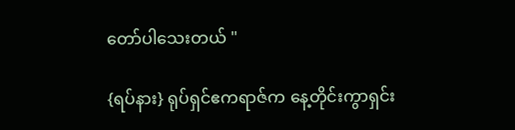တော်ပါသေးတယ် "

{ရပ်နား} ရုပ်ရှင်ဧကရာဇ်က နေ့တိုင်းကွာရှင်း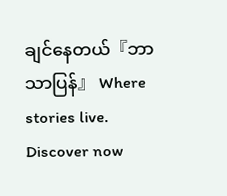ချင်နေတယ်『ဘာသာပြန်』 Where stories live. Discover now